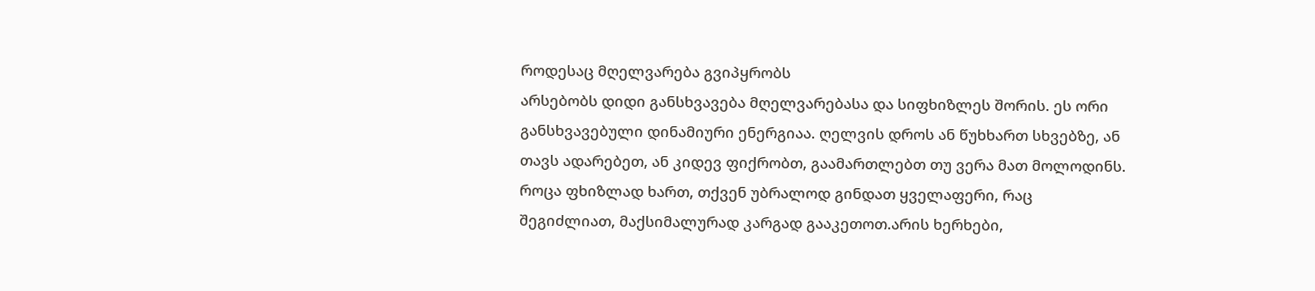როდესაც მღელვარება გვიპყრობს
არსებობს დიდი განსხვავება მღელვარებასა და სიფხიზლეს შორის. ეს ორი განსხვავებული დინამიური ენერგიაა. ღელვის დროს ან წუხხართ სხვებზე, ან თავს ადარებეთ, ან კიდევ ფიქრობთ, გაამართლებთ თუ ვერა მათ მოლოდინს. როცა ფხიზლად ხართ, თქვენ უბრალოდ გინდათ ყველაფერი, რაც შეგიძლიათ, მაქსიმალურად კარგად გააკეთოთ.არის ხერხები,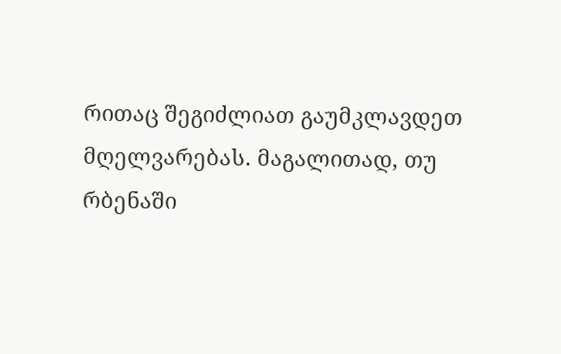რითაც შეგიძლიათ გაუმკლავდეთ მღელვარებას. მაგალითად, თუ რბენაში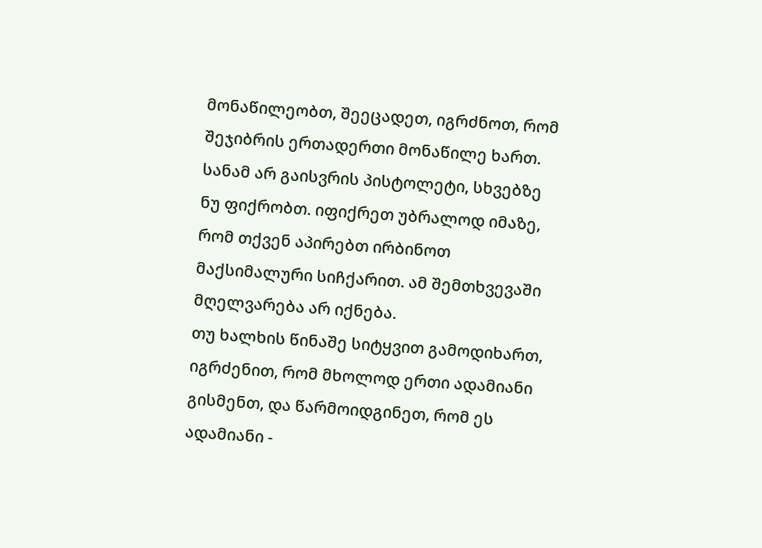მონაწილეობთ, შეეცადეთ, იგრძნოთ, რომ შეჯიბრის ერთადერთი მონაწილე ხართ. სანამ არ გაისვრის პისტოლეტი, სხვებზე ნუ ფიქრობთ. იფიქრეთ უბრალოდ იმაზე, რომ თქვენ აპირებთ ირბინოთ მაქსიმალური სიჩქარით. ამ შემთხვევაში მღელვარება არ იქნება.
თუ ხალხის წინაშე სიტყვით გამოდიხართ, იგრძენით, რომ მხოლოდ ერთი ადამიანი გისმენთ, და წარმოიდგინეთ, რომ ეს ადამიანი -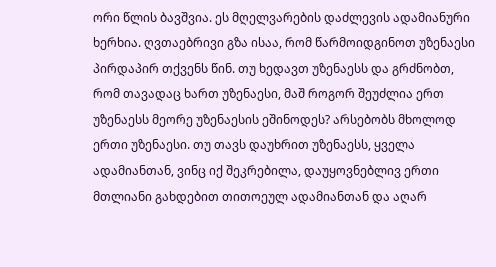ორი წლის ბავშვია. ეს მღელვარების დაძლევის ადამიანური ხერხია. ღვთაებრივი გზა ისაა, რომ წარმოიდგინოთ უზენაესი პირდაპირ თქვენს წინ. თუ ხედავთ უზენაესს და გრძნობთ, რომ თავადაც ხართ უზენაესი, მაშ როგორ შეუძლია ერთ უზენაესს მეორე უზენაესის ეშინოდეს? არსებობს მხოლოდ ერთი უზენაესი. თუ თავს დაუხრით უზენაესს, ყველა ადამიანთან, ვინც იქ შეკრებილა, დაუყოვნებლივ ერთი მთლიანი გახდებით თითოეულ ადამიანთან და აღარ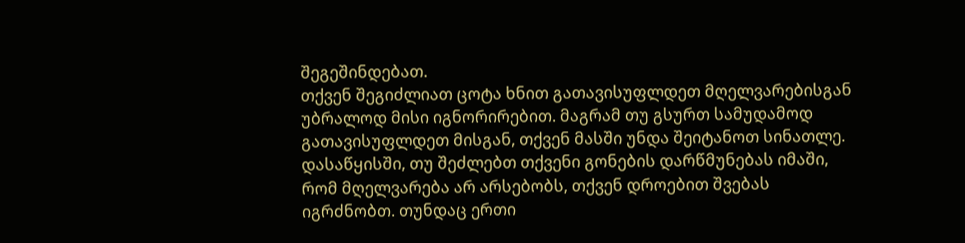შეგეშინდებათ.
თქვენ შეგიძლიათ ცოტა ხნით გათავისუფლდეთ მღელვარებისგან უბრალოდ მისი იგნორირებით. მაგრამ თუ გსურთ სამუდამოდ გათავისუფლდეთ მისგან, თქვენ მასში უნდა შეიტანოთ სინათლე. დასაწყისში, თუ შეძლებთ თქვენი გონების დარწმუნებას იმაში, რომ მღელვარება არ არსებობს, თქვენ დროებით შვებას იგრძნობთ. თუნდაც ერთი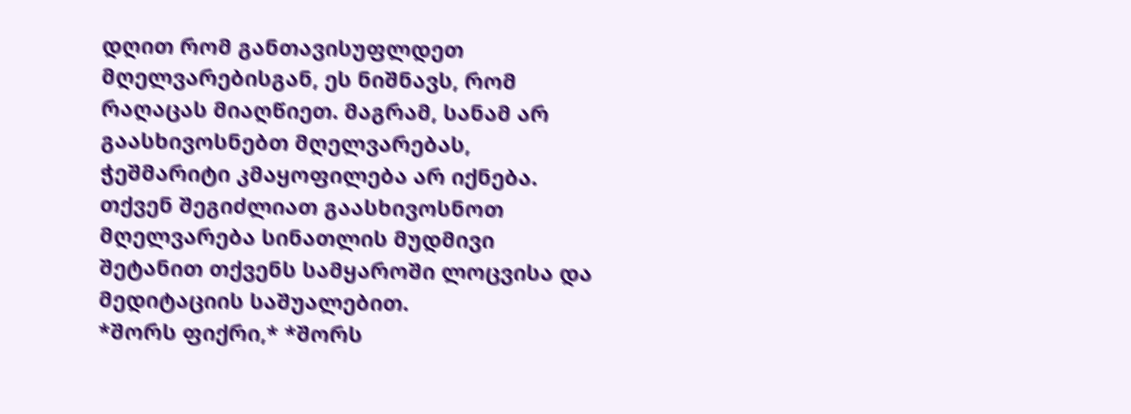დღით რომ განთავისუფლდეთ მღელვარებისგან, ეს ნიშნავს, რომ რაღაცას მიაღწიეთ. მაგრამ, სანამ არ გაასხივოსნებთ მღელვარებას, ჭეშმარიტი კმაყოფილება არ იქნება. თქვენ შეგიძლიათ გაასხივოსნოთ მღელვარება სინათლის მუდმივი შეტანით თქვენს სამყაროში ლოცვისა და მედიტაციის საშუალებით.
*შორს ფიქრი,* *შორს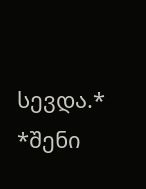სევდა.* *შენი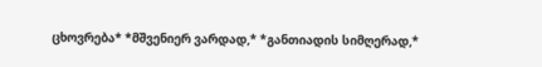ცხოვრება* *მშვენიერ ვარდად,* *განთიადის სიმღერად,*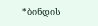*ბინდის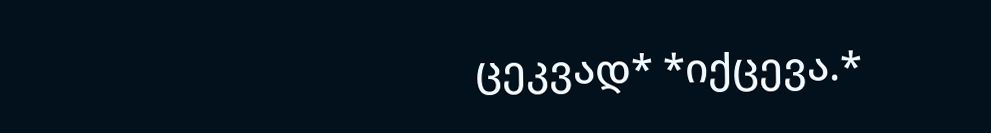ცეკვად* *იქცევა.*